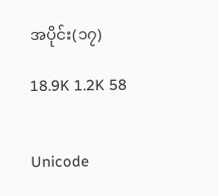အပိုင်း(၁၇)

18.9K 1.2K 58


Unicode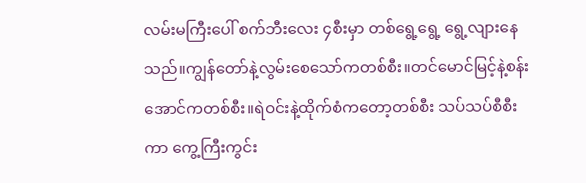လမ်းမကြီးပေါ် စက်ဘီးလေး ၄စီးမှာ တစ်ရွေ့ရွေ့ ရွေ့လျားနေသည်။ကျွန်တော်နဲ့လွမ်းစေသော်ကတစ်စီး။တင်မောင်မြင့်နဲ့စန်းအောင်ကတစ်စီး။ရဲဝင်းနဲ့ထိုက်စံကတော့တစ်စီး သပ်သပ်စီစီးကာ ကွေ့ကြီးကွင်း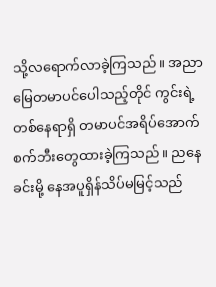သို့လရောက်လာခဲ့ကြသည်။ အညာမြေတမာပင်ပေါသည့်တိုင် ကွင်းရဲ့တစ်နေရာရှိ တမာပင်အရိပ်အောက် စက်ဘီးတွေထားခဲ့ကြသည်။ ညနေခင်းမို့ နေအပူရှိန်သိပ်မမြင့်သည်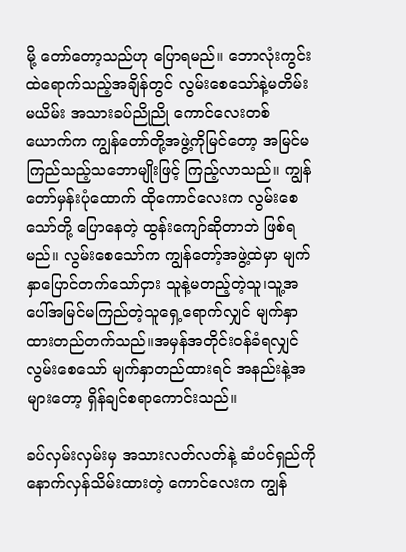မို့ တော်တော့သည်ဟု ပြောရမည်။ ဘောလုံးကွင်းထဲရောက်သည့်အချိန်တွင် လွမ်းစေသော်နဲ့မတိမ်းမယိမ်း အသားခပ်ညိုညို ကောင်လေးတစ်ယောက်က ကျွန်တော်တို့အဖွဲ့ကိုမြင်တော့ အမြင်မကြည်သည့်သဘောမျိုးဖြင့် ကြည့်လာသည်။ ကျွန်တော်မှန်းပုံထောက် ထိုကောင်လေးက လွမ်းစေသော်တို့ ပြောနေတဲ့ ထွန်းကျော်ဆိုတာဘဲ ဖြစ်ရမည်။ လွမ်းစေသော်က ကျွန်တော့်အဖွဲ့ထဲမှာ မျက်နှာပြောင်တက်သော်ငှား သူနဲ့မတည့်တဲ့သူ၊သူ့အပေါ်အမြင်မကြည်တဲ့သူရှေ့ရောက်လျှင် မျက်နှာထားတည်တက်သည်။အမှန်အတိုင်းဝန်ခံရလျှင် လွမ်းစေသော် မျက်နှာတည်ထားရင် အနည်းနဲ့အများတော့ ရှိန်ချင်စရာကောင်းသည်။

ခပ်လှမ်းလှမ်းမှ အသားလတ်လတ်နဲ့ ဆံပင်ရှည်ကိုနောက်လှန်သိမ်းထားတဲ့ ကောင်လေးက ကျွန်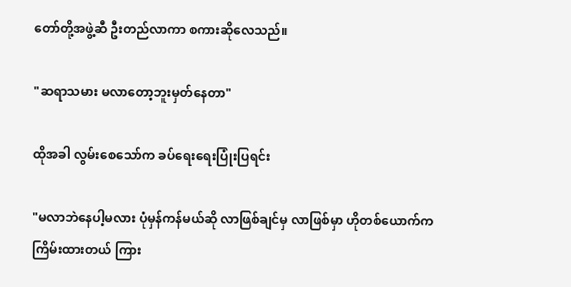တော်တို့အဖွဲ့ဆီ ဦးတည်လာကာ စကားဆိုလေသည်။

"ဆရာသမား မလာတော့ဘူးမှတ်နေတာ"

ထိုအခါ လွမ်းစေသော်က ခပ်ရေးရေးပြုံးပြရင်း

"မလာဘဲနေပါ့မလား ပုံမှန်ကန်မယ်ဆို လာဖြစ်ချင်မှ လာဖြစ်မှာ ဟိုတစ်ယောက်က ကြိမ်းထားတယ် ကြား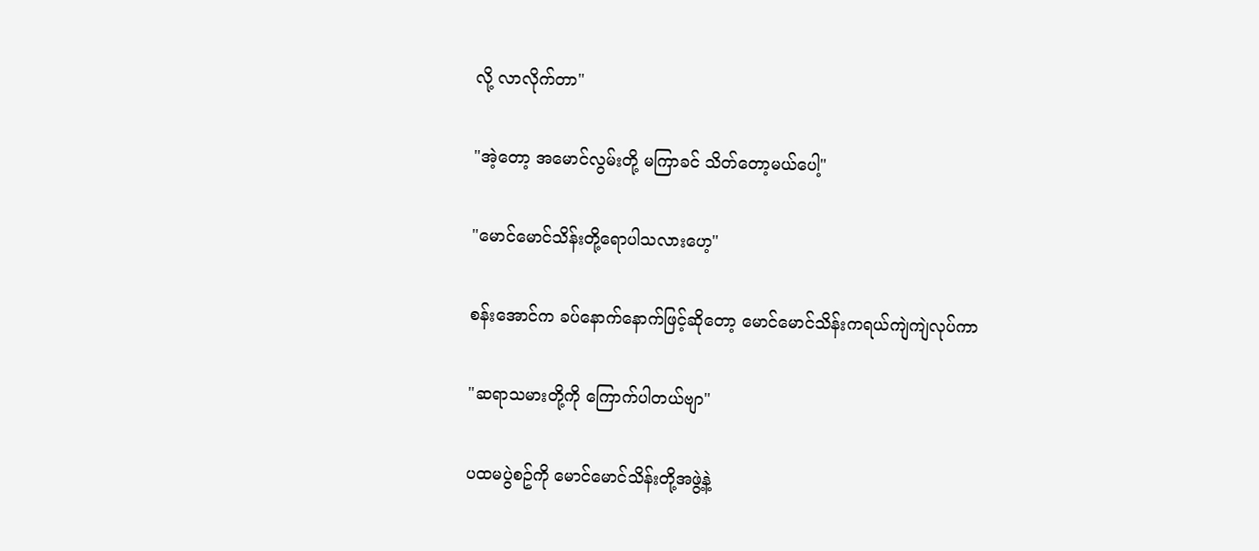လို့ လာလိုက်တာ"

"အဲ့တော့ အမောင်လွမ်းတို့ မကြာခင် သိတ်တော့မယ်ပေါ့"

"မောင်မောင်သိန်းတို့ရောပါသလားဟေ့"

စန်းအောင်က ခပ်နောက်နောက်ဖြင့်ဆိုတော့ မောင်မောင်သိန်းကရယ်ကျဲကျဲလုပ်ကာ

"ဆရာသမားတို့ကို ကြောက်ပါတယ်ဗျာ"

ပထမပွဲစဥ်ကို မောင်မောင်သိန်းတို့အဖွဲ့နဲ့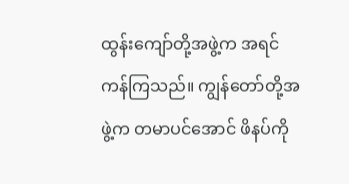ထွန်းကျော်တို့အဖွဲ့က အရင်ကန်ကြသည်။ ကျွန်တော်တို့အဖွဲ့က တမာပင်အောင် ဖိနပ်ကို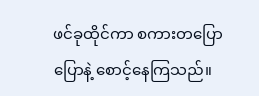ဖင်ခုထိုင်ကာ စကားတပြောပြောနဲ့ စောင့်နေကြသည်။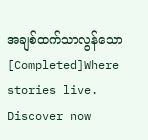အချစ်ထက်သာလွန်သော[Completed]Where stories live. Discover now